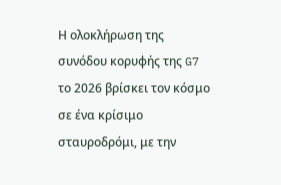Η ολοκλήρωση της συνόδου κορυφής της G7 το 2026 βρίσκει τον κόσμο σε ένα κρίσιμο σταυροδρόμι, με την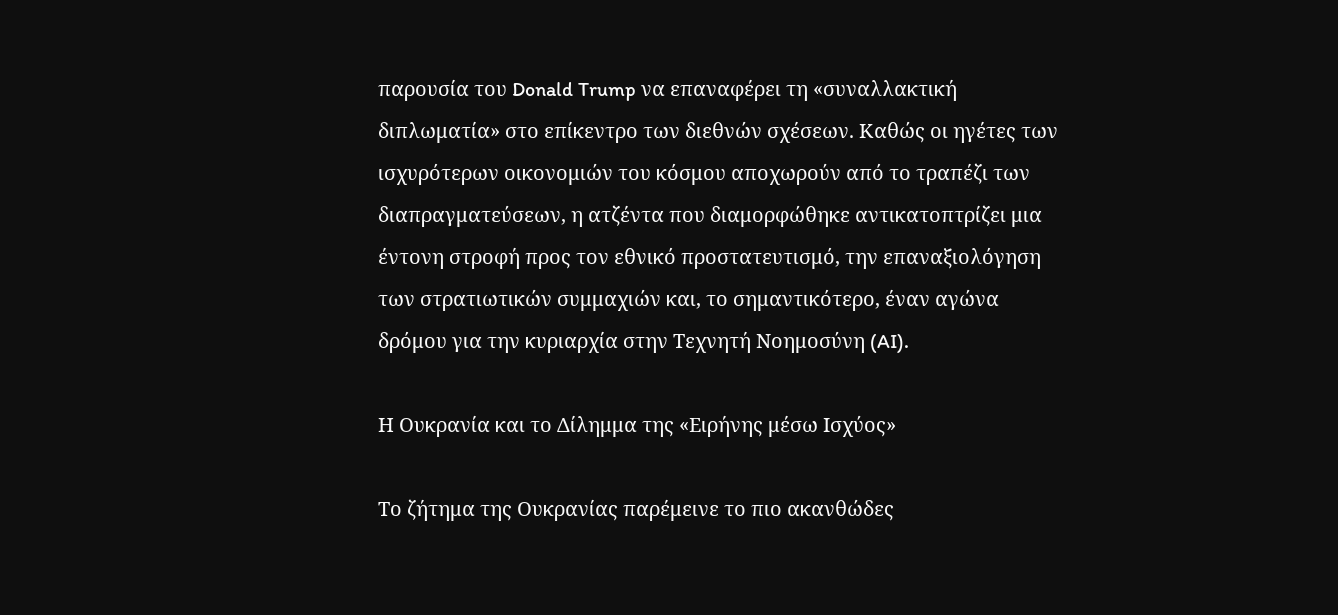παρουσία του Donald Trump να επαναφέρει τη «συναλλακτική διπλωματία» στο επίκεντρο των διεθνών σχέσεων. Καθώς οι ηγέτες των ισχυρότερων οικονομιών του κόσμου αποχωρούν από το τραπέζι των διαπραγματεύσεων, η ατζέντα που διαμορφώθηκε αντικατοπτρίζει μια έντονη στροφή προς τον εθνικό προστατευτισμό, την επαναξιολόγηση των στρατιωτικών συμμαχιών και, το σημαντικότερο, έναν αγώνα δρόμου για την κυριαρχία στην Τεχνητή Νοημοσύνη (AI).

Η Ουκρανία και το Δίλημμα της «Ειρήνης μέσω Ισχύος»

Το ζήτημα της Ουκρανίας παρέμεινε το πιο ακανθώδες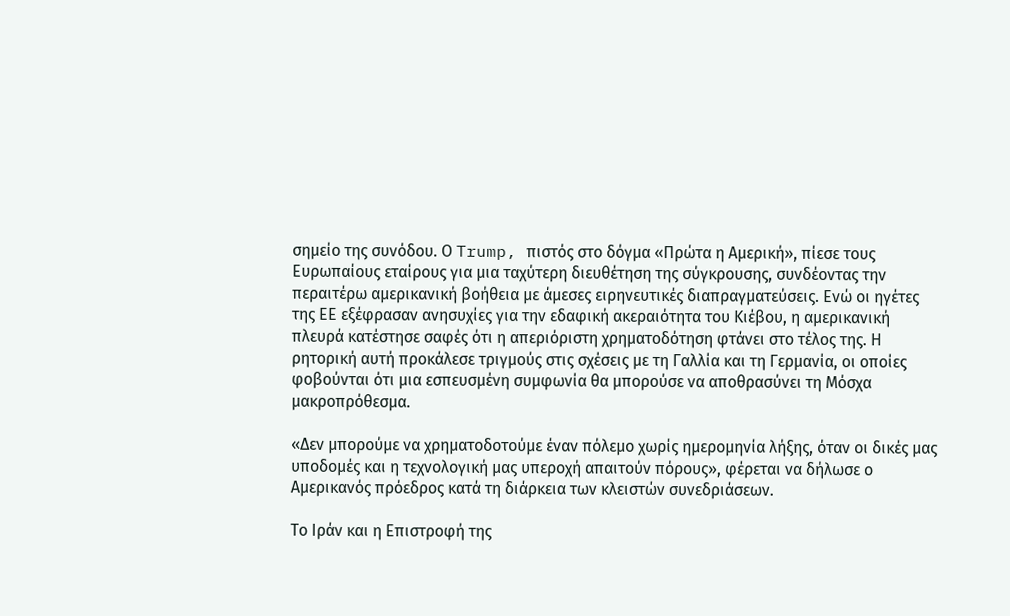σημείο της συνόδου. Ο Trump, πιστός στο δόγμα «Πρώτα η Αμερική», πίεσε τους Ευρωπαίους εταίρους για μια ταχύτερη διευθέτηση της σύγκρουσης, συνδέοντας την περαιτέρω αμερικανική βοήθεια με άμεσες ειρηνευτικές διαπραγματεύσεις. Ενώ οι ηγέτες της ΕΕ εξέφρασαν ανησυχίες για την εδαφική ακεραιότητα του Κιέβου, η αμερικανική πλευρά κατέστησε σαφές ότι η απεριόριστη χρηματοδότηση φτάνει στο τέλος της. Η ρητορική αυτή προκάλεσε τριγμούς στις σχέσεις με τη Γαλλία και τη Γερμανία, οι οποίες φοβούνται ότι μια εσπευσμένη συμφωνία θα μπορούσε να αποθρασύνει τη Μόσχα μακροπρόθεσμα.

«Δεν μπορούμε να χρηματοδοτούμε έναν πόλεμο χωρίς ημερομηνία λήξης, όταν οι δικές μας υποδομές και η τεχνολογική μας υπεροχή απαιτούν πόρους», φέρεται να δήλωσε ο Αμερικανός πρόεδρος κατά τη διάρκεια των κλειστών συνεδριάσεων.

Το Ιράν και η Επιστροφή της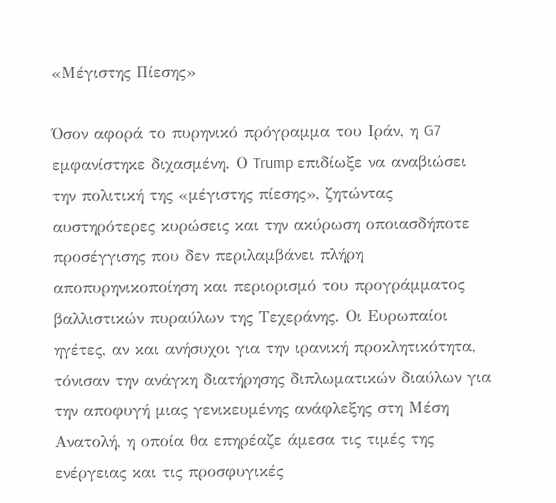«Μέγιστης Πίεσης»

Όσον αφορά το πυρηνικό πρόγραμμα του Ιράν, η G7 εμφανίστηκε διχασμένη. Ο Trump επιδίωξε να αναβιώσει την πολιτική της «μέγιστης πίεσης», ζητώντας αυστηρότερες κυρώσεις και την ακύρωση οποιασδήποτε προσέγγισης που δεν περιλαμβάνει πλήρη αποπυρηνικοποίηση και περιορισμό του προγράμματος βαλλιστικών πυραύλων της Τεχεράνης. Οι Ευρωπαίοι ηγέτες, αν και ανήσυχοι για την ιρανική προκλητικότητα, τόνισαν την ανάγκη διατήρησης διπλωματικών διαύλων για την αποφυγή μιας γενικευμένης ανάφλεξης στη Μέση Ανατολή, η οποία θα επηρέαζε άμεσα τις τιμές της ενέργειας και τις προσφυγικές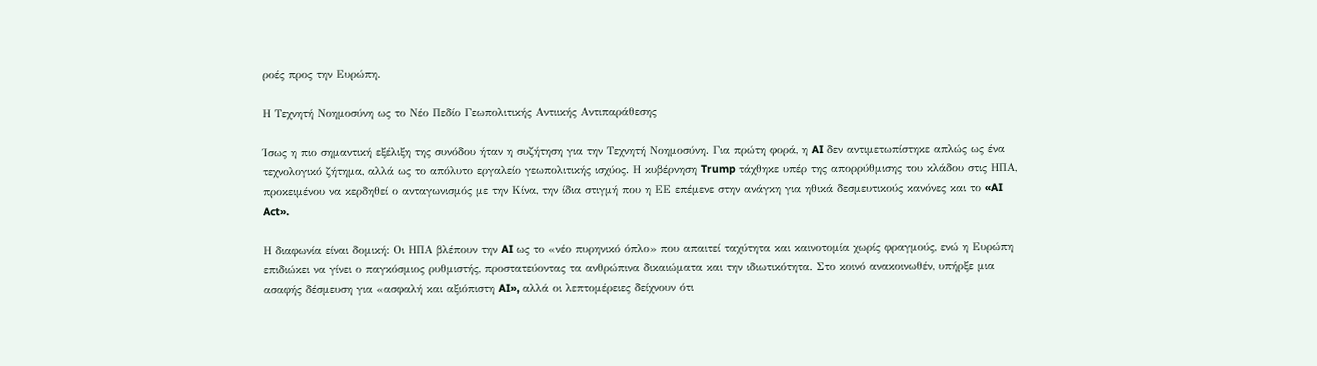ροές προς την Ευρώπη.

Η Τεχνητή Νοημοσύνη ως το Νέο Πεδίο Γεωπολιτικής Αντιικής Αντιπαράθεσης

Ίσως η πιο σημαντική εξέλιξη της συνόδου ήταν η συζήτηση για την Τεχνητή Νοημοσύνη. Για πρώτη φορά, η AI δεν αντιμετωπίστηκε απλώς ως ένα τεχνολογικό ζήτημα, αλλά ως το απόλυτο εργαλείο γεωπολιτικής ισχύος. Η κυβέρνηση Trump τάχθηκε υπέρ της απορρύθμισης του κλάδου στις ΗΠΑ, προκειμένου να κερδηθεί ο ανταγωνισμός με την Κίνα, την ίδια στιγμή που η ΕΕ επέμενε στην ανάγκη για ηθικά δεσμευτικούς κανόνες και το «AI Act».

Η διαφωνία είναι δομική: Οι ΗΠΑ βλέπουν την AI ως το «νέο πυρηνικό όπλο» που απαιτεί ταχύτητα και καινοτομία χωρίς φραγμούς, ενώ η Ευρώπη επιδιώκει να γίνει ο παγκόσμιος ρυθμιστής, προστατεύοντας τα ανθρώπινα δικαιώματα και την ιδιωτικότητα. Στο κοινό ανακοινωθέν, υπήρξε μια ασαφής δέσμευση για «ασφαλή και αξιόπιστη AI», αλλά οι λεπτομέρειες δείχνουν ότι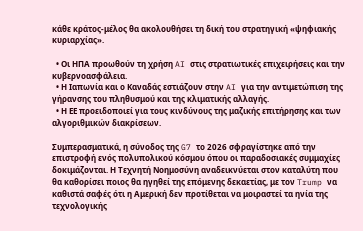κάθε κράτος-μέλος θα ακολουθήσει τη δική του στρατηγική «ψηφιακής κυριαρχίας».

  • Οι ΗΠΑ προωθούν τη χρήση AI στις στρατιωτικές επιχειρήσεις και την κυβερνοασφάλεια.
  • Η Ιαπωνία και ο Καναδάς εστιάζουν στην AI για την αντιμετώπιση της γήρανσης του πληθυσμού και της κλιματικής αλλαγής.
  • Η ΕΕ προειδοποιεί για τους κινδύνους της μαζικής επιτήρησης και των αλγοριθμικών διακρίσεων.

Συμπερασματικά, η σύνοδος της G7 το 2026 σφραγίστηκε από την επιστροφή ενός πολυπολικού κόσμου όπου οι παραδοσιακές συμμαχίες δοκιμάζονται. Η Τεχνητή Νοημοσύνη αναδεικνύεται στον καταλύτη που θα καθορίσει ποιος θα ηγηθεί της επόμενης δεκαετίας, με τον Trump να καθιστά σαφές ότι η Αμερική δεν προτίθεται να μοιραστεί τα ηνία της τεχνολογικής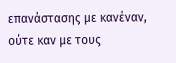επανάστασης με κανέναν, ούτε καν με τους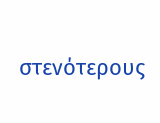στενότερους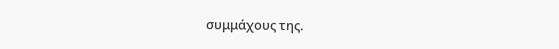συμμάχους της.